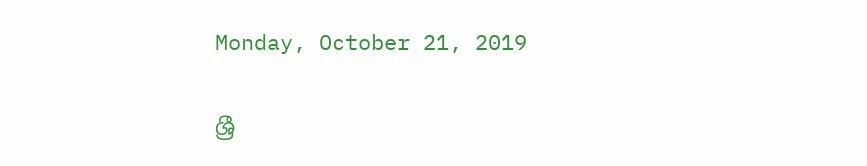Monday, October 21, 2019

ශ්‍රී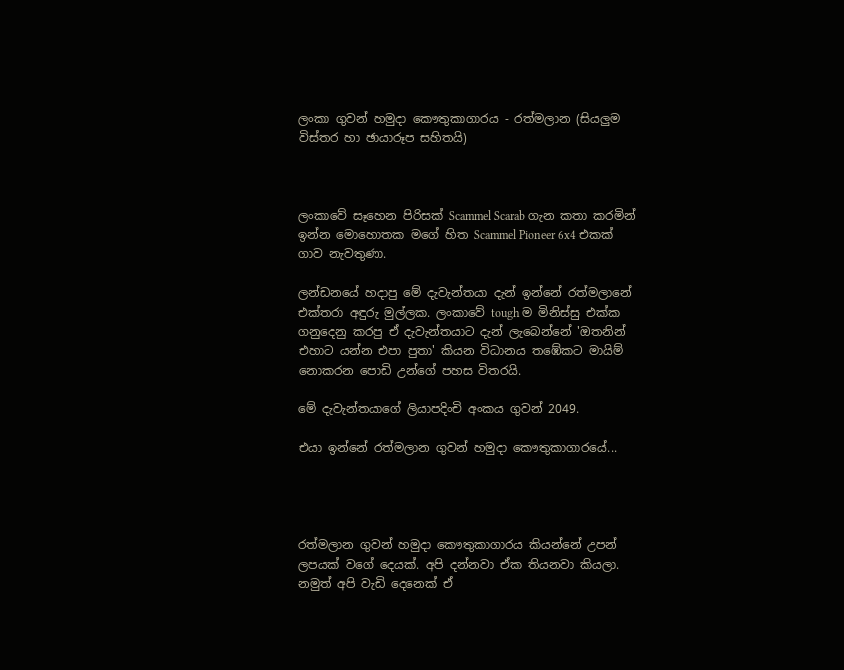ලංකා ගුවන් හමුදා කෞතුකාගාරය - රත්මලාන (සියලුම විස්තර හා ඡායාරූප සහිතයි)



ලංකාවේ සෑහෙන පිරිසක් Scammel Scarab ගැන කතා කරමින් ඉන්න මොහොතක මගේ හිත Scammel Pioneer 6x4 එකක් ගාව නැවතුණා.

ලන්ඩනයේ හදාපු මේ දැවැන්තයා දැන් ඉන්නේ රත්මලානේ එක්තරා අඳුරු මුල්ලක. ලංකාවේ tough ම මිනිස්සු එක්ක ගනුදෙනු කරපු ඒ දැවැන්තයාට දැන් ලැබෙන්නේ 'ඔතනින් එහාට යන්න එපා පුතා' කියන විධානය තඹේකට මායිම් නොකරන පොඩි උන්ගේ පහස විතරයි.

මේ දැවැන්තයාගේ ලියාපදිංචි අංකය ගුවන් 2049.

එයා ඉන්නේ රත්මලාන ගුවන් හමුදා කෞතුකාගාරයේ...




රත්මලාන ගුවන් හමුදා කෞතුකාගාරය කියන්නේ උපන් ලපයක් වගේ දෙයක්. අපි දන්නවා ඒක තියනවා කියලා. නමුත් අපි වැඩි දෙනෙක් ඒ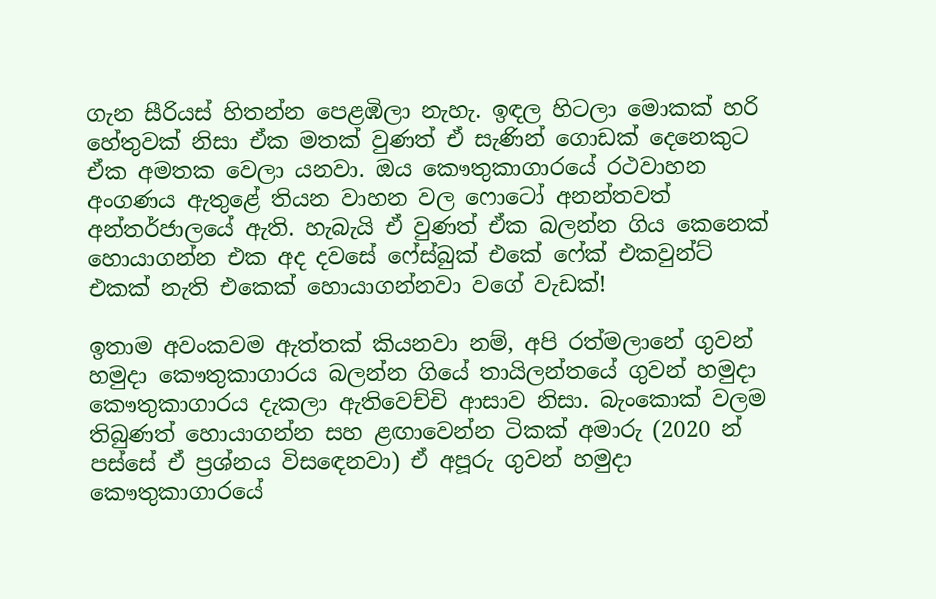ගැන සීරියස් හිතන්න පෙළඹිලා නැහැ. ඉඳල හිටලා මොකක් හරි හේතුවක් නිසා ඒක මතක් වුණත් ඒ සැණින් ගොඩක් දෙනෙකුට ඒක අමතක වෙලා යනවා. ඔය කෞතුකාගාරයේ රථවාහන අංගණය ඇතුළේ තියන වාහන වල ෆොටෝ අනන්තවත් අන්තර්ජාලයේ ඇති. හැබැයි ඒ වුණත් ඒක බලන්න ගිය කෙනෙක් හොයාගන්න එක අද දවසේ ෆේස්බුක් එකේ ෆේක් එකවුන්ට් එකක් නැති එකෙක් හොයාගන්නවා වගේ වැඩක්!

ඉතාම අවංකවම ඇත්තක් කියනවා නම්, අපි රත්මලානේ ගුවන් හමුදා කෞතුකාගාරය බලන්න ගියේ තායිලන්තයේ ගුවන් හමුදා කෞතුකාගාරය දැකලා ඇතිවෙච්චි ආසාව නිසා. බැංකොක් වලම තිබුණත් හොයාගන්න සහ ළඟාවෙන්න ටිකක් අමාරු (2020 න් පස්සේ ඒ ප්‍රශ්නය විසඳෙනවා) ඒ අපූරු ගුවන් හමුදා කෞතුකාගාරයේ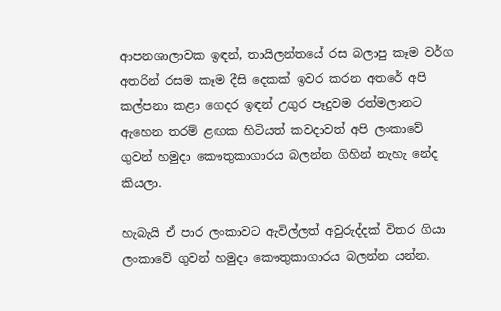ආපනශාලාවක ඉඳන්, තායිලන්තයේ රස බලාපු කෑම වර්ග අතරින් රසම කෑම දීසි දෙකක් ඉවර කරන අතරේ අපි කල්පනා කළා ගෙදර ඉඳන් උගුර පෑදුවම රත්මලානට ඇහෙන තරම් ළඟක හිටියත් කවදාවත් අපි ලංකාවේ ගුවන් හමුදා කෞතුකාගාරය බලන්න ගිහින් නැහැ නේද කියලා.

හැබැයි ඒ පාර ලංකාවට ඇවිල්ලත් අවුරුද්දක් විතර ගියා ලංකාවේ ගුවන් හමුදා කෞතුකාගාරය බලන්න යන්න.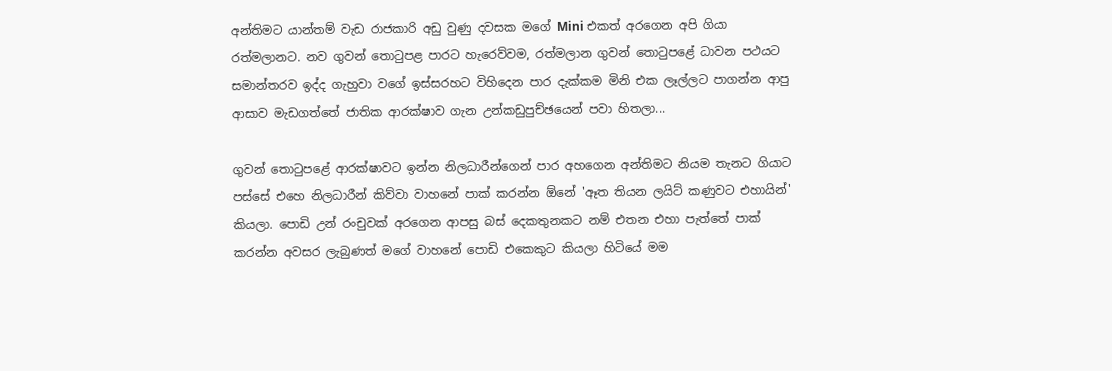අන්තිමට යාන්තම් වැඩ රාජකාරි අඩු වුණු දවසක මගේ Mini එකත් අරගෙන අපි ගියා රත්මලානට. නව ගුවන් තොටුපළ පාරට හැරෙව්වම, රත්මලාන ගුවන් තොටුපළේ ධාවන පථයට සමාන්තරව ඉද්ද ගැහුවා වගේ ඉස්සරහට විහිදෙන පාර දැක්කම මිනි එක ලෑල්ලට පාගන්න ආපු ආසාව මැඩගත්තේ ජාතික ආරක්ෂාව ගැන උන්කඩුපුච්ඡයෙන් පවා හිතලා...

ගුවන් තොටුපළේ ආරක්ෂාවට ඉන්න නිලධාරීන්ගෙන් පාර අහගෙන අන්තිමට නියම තැනට ගියාට පස්සේ එහෙ නිලධාරීන් කිව්වා වාහනේ පාක් කරන්න ඕනේ 'ඈත තියන ලයිට් කණුවට එහායින්' කියලා. පොඩි උන් රංචුවක් අරගෙන ආපසු බස් දෙකතුනකට නම් එතන එහා පැත්තේ පාක් කරන්න අවසර ලැබුණත් මගේ වාහනේ පොඩි එකෙකුට කියලා හිටියේ මම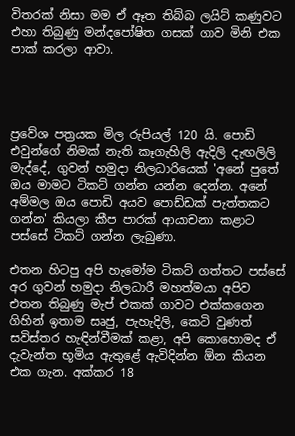විතරක් නිසා මම ඒ ඈත තිබ්බ ලයිට් කණුවට එහා තිබුණු මන්දපෝෂිත ගසක් ගාව මිනි එක පාක් කරලා ආවා.




ප්‍රවේශ පත්‍රයක මිල රුපියල් 120 යි. පොඩි එවුන්ගේ නිමක් නැති කෑගැහිලි ඇදිලි දැඟලිලි මැද්දේ, ගුවන් හමුදා නිලධාරියෙක් 'අනේ පුතේ ඔය මාමට ටිකට් ගන්න යන්න දෙන්න. අනේ අම්මල ඔය පොඩි අයව පොඩ්ඩක් පැත්තකට ගන්න' කියලා කීප පාරක් ආයාචනා කළාට පස්සේ ටිකට් ගන්න ලැබුණා.

එතන හිටපු අපි හැමෝම ටිකට් ගත්තට පස්සේ අර ගුවන් හමුදා නිලධාරී මහත්මයා අපිව එතන තිබුණු මැප් එකක් ගාවට එක්කගෙන ගිහින් ඉතාම සෘජු, පැහැදිලි, කෙටි වුණත් සවිස්තර හැඳින්වීමක් කළා, අපි කොහොමද ඒ දැවැන්ත භූමිය ඇතුළේ ඇවිදින්න ඕන කියන එක ගැන. අක්කර 18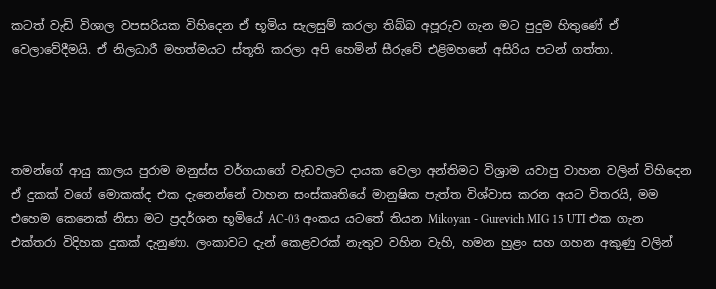කටත් වැඩි විශාල වපසරියක විහිදෙන ඒ භූමිය සැලසුම් කරලා තිබ්බ අපූරුව ගැන මට පුදුම හිතුණේ ඒ වෙලාවේදීමයි. ඒ නිලධාරී මහත්මයට ස්තූති කරලා අපි හෙමින් සීරුවේ එළිමහනේ අසිරිය පටන් ගත්තා.




තමන්ගේ ආයු කාලය පුරාම මනුස්ස වර්ගයාගේ වැඩවලට දායක වෙලා අන්තිමට විශ්‍රාම යවාපු වාහන වලින් විහිදෙන ඒ දුකක් වගේ මොකක්ද එක දැනෙන්නේ වාහන සංස්කෘතියේ මානුෂික පැත්ත විශ්වාස කරන අයට විතරයි, මම එහෙම කෙනෙක් නිසා මට ප්‍රදර්ශන භූමියේ AC-03 අංකය යටතේ තියන Mikoyan - Gurevich MIG 15 UTI එක ගැන එක්තරා විදිහක දුකක් දැනුණා. ලංකාවට දැන් කෙළවරක් නැතුව වහින වැහි, හමන හුළං සහ ගහන අකුණු වලින්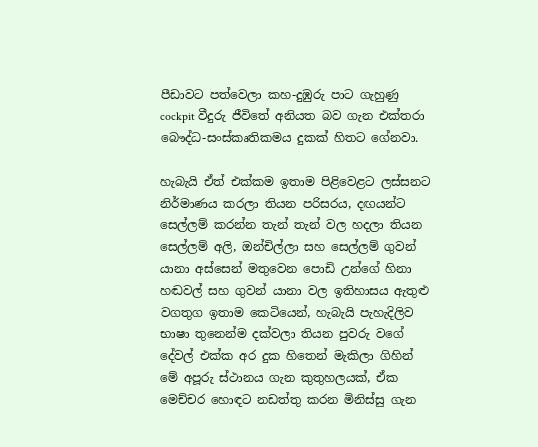පීඩාවට පත්වෙලා කහ-දුඹුරු පාට ගැහුණු cockpit වීදුරු ජීවිතේ අනියත බව ගැන එක්තරා බෞද්ධ-සංස්කෘතිකමය දුකක් හිතට ගේනවා.

හැබැයි ඒත් එක්කම ඉතාම පිළිවෙළට ලස්සනට නිර්මාණය කරලා තියන පරිසරය, දඟයන්ට සෙල්ලම් කරන්න තැන් තැන් වල හදලා තියන සෙල්ලම් අලි, ඔන්චිල්ලා සහ සෙල්ලම් ගුවන් යානා අස්සෙන් මතුවෙන පොඩි උන්ගේ හිනා හඬවල් සහ ගුවන් යානා වල ඉතිහාසය ඇතුළු වගතුග ඉතාම කෙටියෙන්, හැබැයි පැහැදිලිව භාෂා තුනෙන්ම දක්වලා තියන පුවරු වගේ දේවල් එක්ක අර දුක හිතෙන් මැකිලා ගිහින් මේ අපූරු ස්ථානය ගැන කුතුහලයක්, ඒක මෙච්චර හොඳට නඩත්තු කරන මිනිස්සු ගැන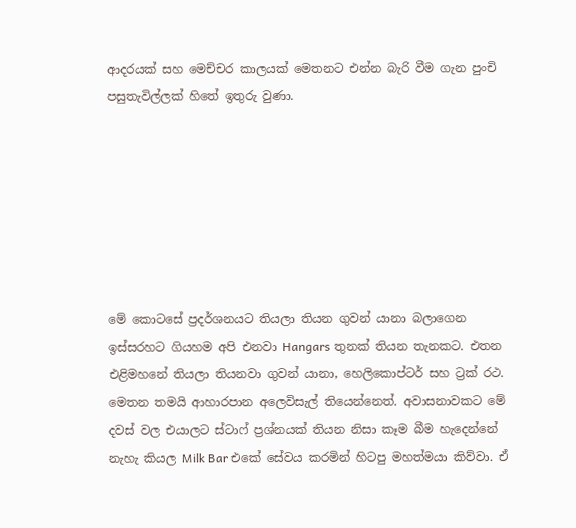ආදරයක් සහ මෙච්චර කාලයක් මෙතනට එන්න බැරි වීම ගැන පුංචි පසුතැවිල්ලක් හිතේ ඉතුරු වුණා.







මේ කොටසේ ප්‍රදර්ශනයට තියලා තියන ගුවන් යානා බලාගෙන ඉස්සරහට ගියහම අපි එනවා Hangars තුනක් තියන තැනකට. එතන එළිමහනේ තියලා තියනවා ගුවන් යානා, හෙලිකොප්ටර් සහ ට්‍රක් රථ. මෙතන තමයි ආහාරපාන අලෙවිසැල් තියෙන්නෙත්. අවාසනාවකට මේ දවස් වල එයාලට ස්ටාෆ් ප්‍රශ්නයක් තියන නිසා කෑම බීම හැදෙන්නේ නැහැ කියල Milk Bar එකේ සේවය කරමින් හිටපු මහත්මයා කිව්වා. ඒ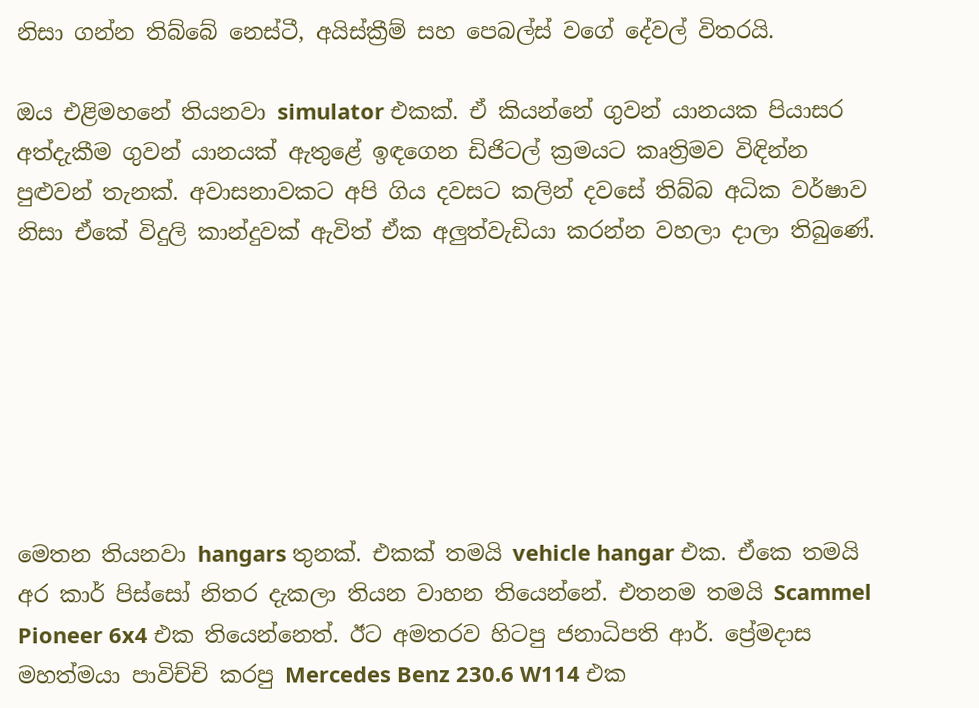නිසා ගන්න තිබ්බේ නෙස්ටී, අයිස්ක්‍රීම් සහ පෙබල්ස් වගේ දේවල් විතරයි.

ඔය එළිමහනේ තියනවා simulator එකක්. ඒ කියන්නේ ගුවන් යානයක පියාසර අත්දැකීම ගුවන් යානයක් ඇතුළේ ඉඳගෙන ඩිජිටල් ක්‍රමයට කෘත්‍රිමව විඳින්න පුළුවන් තැනක්. අවාසනාවකට අපි ගිය දවසට කලින් දවසේ තිබ්බ අධික වර්ෂාව නිසා ඒකේ විදුලි කාන්දුවක් ඇවිත් ඒක අලුත්වැඩියා කරන්න වහලා දාලා තිබුණේ.







මෙතන තියනවා hangars තුනක්. එකක් තමයි vehicle hangar එක. ඒකෙ තමයි අර කාර් පිස්සෝ නිතර දැකලා තියන වාහන තියෙන්නේ. එතනම තමයි Scammel Pioneer 6x4 එක තියෙන්නෙත්. ඊට අමතරව හිටපු ජනාධිපති ආර්. ප්‍රේමදාස මහත්මයා පාවිච්චි කරපු Mercedes Benz 230.6 W114 එක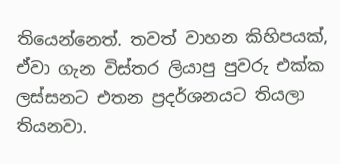තියෙන්නෙත්. තවත් වාහන කිහිපයක්, ඒවා ගැන විස්තර ලියාපු පුවරු එක්ක ලස්සනට එතන ප්‍රදර්ශනයට තියලා තියනවා.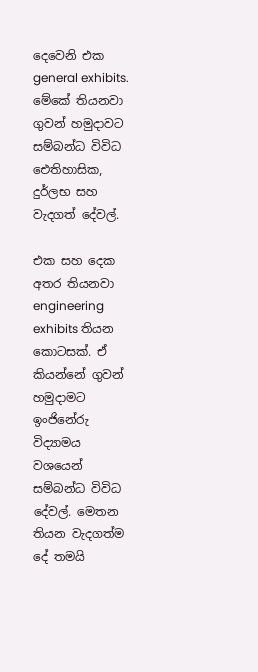දෙවෙනි එක general exhibits. මේකේ තියනවා ගුවන් හමුදාවට සම්බන්ධ විවිධ ඓතිහාසික, දුර්ලභ සහ වැදගත් දේවල්.

එක සහ දෙක අතර තියනවා engineering exhibits තියන කොටසක්. ඒ කියන්නේ ගුවන් හමුදාමට ඉංජිනේරු විද්‍යාමය වශයෙන් සම්බන්ධ විවිධ දේවල්. මෙතන තියන වැදගත්ම දේ තමයි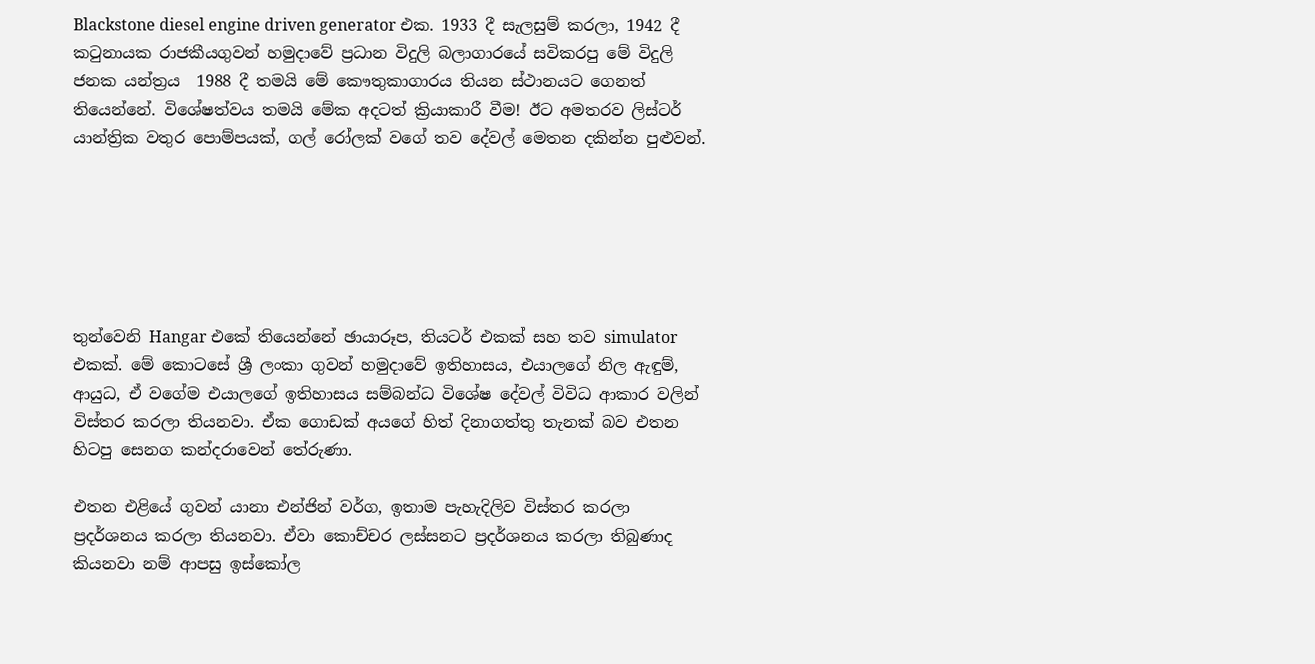Blackstone diesel engine driven generator එක. 1933 දී සැලසුම් කරලා, 1942 දී කටුනායක රාජකීයගුවන් හමුදාවේ ප්‍රධාන විදුලි බලාගාරයේ සවිකරපු මේ විදුලි ජනක යන්ත්‍රය  1988 දී තමයි මේ කෞතුකාගාරය තියන ස්ථානයට ගෙනත් තියෙන්නේ. විශේෂත්වය තමයි මේක අදටත් ක්‍රියාකාරී වීම! ඊට අමතරව ලිස්ටර් යාන්ත්‍රික වතුර පොම්පයක්, ගල් රෝලක් වගේ තව දේවල් මෙතන දකින්න පුළුවන්.






තුන්වෙනි Hangar එකේ තියෙන්නේ ඡායාරූප, තියටර් එකක් සහ තව simulator එකක්. මේ කොටසේ ශ්‍රී ලංකා ගුවන් හමුදාවේ ඉතිහාසය, එයාලගේ නිල ඇඳුම්, ආයුධ, ඒ වගේම එයාලගේ ඉතිහාසය සම්බන්ධ විශේෂ දේවල් විවිධ ආකාර වලින් විස්තර කරලා තියනවා. ඒක ගොඩක් අයගේ හිත් දිනාගත්තු තැනක් බව එතන හිටපු සෙනග කන්දරාවෙන් තේරුණා.

එතන එළියේ ගුවන් යානා එන්ජින් වර්ග, ඉතාම පැහැදිලිව විස්තර කරලා ප්‍රදර්ශනය කරලා තියනවා. ඒවා කොච්චර ලස්සනට ප්‍රදර්ශනය කරලා තිබුණාද කියනවා නම් ආපසු ඉස්කෝල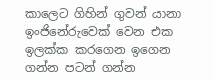කාලෙට ගිහින් ගුවන් යානා ඉංජිනේරුවෙක් වෙන එක ඉලක්ක කරගෙන ඉගෙන ගන්න පටන් ගන්න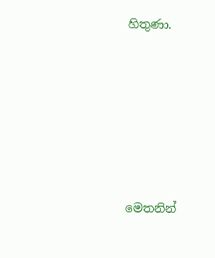හිතුණා.







මෙතනින්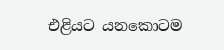එළියට යනකොටම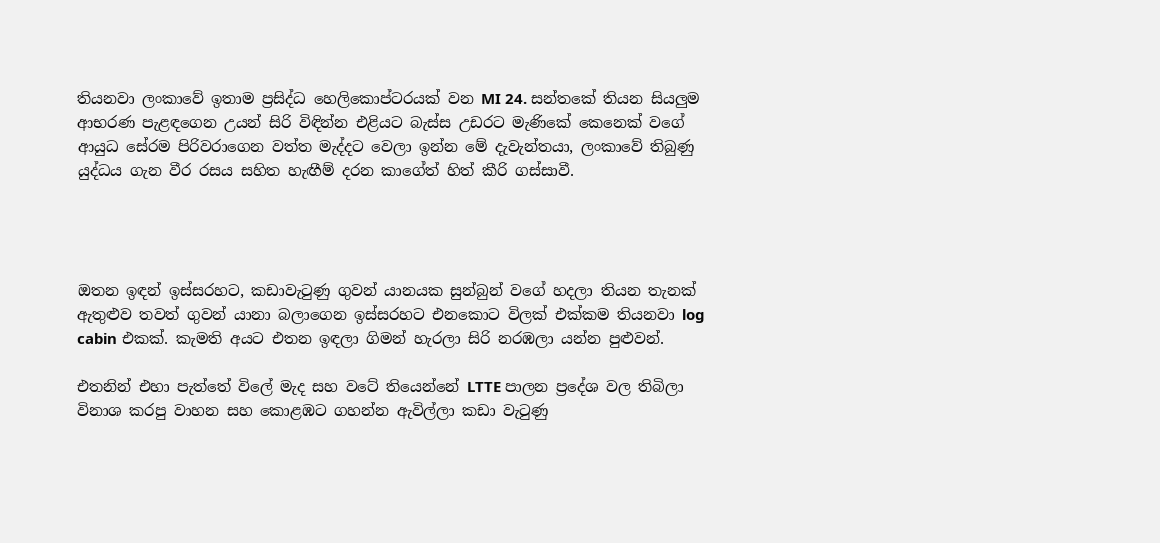තියනවා ලංකාවේ ඉතාම ප්‍රසිද්ධ හෙලිකොප්ටරයක් වන MI 24. සන්තකේ තියන සියලුම ආභරණ පැළඳගෙන උයන් සිරි විඳින්න එළියට බැස්ස උඩරට මැණිකේ කෙනෙක් වගේ ආයුධ සේරම පිරිවරාගෙන වත්ත මැද්දට වෙලා ඉන්න මේ දැවැන්තයා, ලංකාවේ තිබුණු යුද්ධය ගැන වීර රසය සහිත හැඟීම් දරන කාගේත් හිත් කීරි ගස්සාවී.




ඔතන ඉඳන් ඉස්සරහට, කඩාවැටුණු ගුවන් යානයක සුන්බුන් වගේ හදලා තියන තැනක් ඇතුළුව තවත් ගුවන් යානා බලාගෙන ඉස්සරහට එනකොට විලක් එක්කම තියනවා log cabin එකක්. කැමති අයට එතන ඉඳලා ගිමන් හැරලා සිරි නරඹලා යන්න පුළුවන්.

එතනින් එහා පැත්තේ විලේ මැද සහ වටේ තියෙන්නේ LTTE පාලන ප්‍රදේශ වල තිබිලා විනාශ කරපු වාහන සහ කොළඹට ගහන්න ඇවිල්ලා කඩා වැටුණු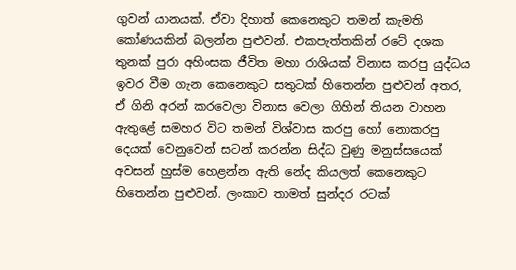ගුවන් යානයක්. ඒවා දිහාත් කෙනෙකුට තමන් කැමති කෝණයකින් බලන්න පුළුවන්. එකපැත්තකින් රටේ දශක තුනක් පුරා අහිංසක ජීවිත මහා රාශියක් විනාස කරපු යුද්ධය ඉවර වීම ගැන කෙනෙකුට සතුටක් හිතෙන්න පුළුවන් අතර, ඒ ගිනි අරන් කරවෙලා විනාස වෙලා ගිහින් තියන වාහන ඇතුළේ සමහර විට තමන් විශ්වාස කරපු හෝ නොකරපු දෙයක් වෙනුවෙන් සටන් කරන්න සිද්ධ වුණු මනුස්සයෙක් අවසන් හුස්ම හෙළන්න ඇති නේද කියලත් කෙනෙකුට හිතෙන්න පුළුවන්. ලංකාව තාමත් සුන්දර රටක්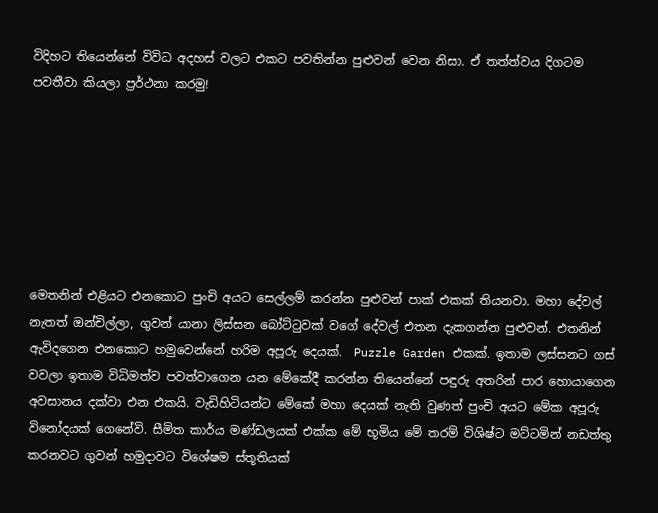විදිහට තියෙන්නේ විවිධ අදහස් වලට එකට පවතින්න පුළුවන් වෙන නිසා. ඒ තත්ත්වය දිගටම පවතීවා කියලා ප්‍රර්ථනා කරමු!







මෙතනින් එළියට එනකොට පුංචි අයට සෙල්ලම් කරන්න පුළුවන් පාක් එකක් තියනවා. මහා දේවල් නැතත් ඔන්චිල්ලා, ගුවන් යානා ලිස්සන බෝට්ටුවක් වගේ දේවල් එතන දැකගන්න පුළුවන්. එතනින් ඇවිදගෙන එනකොට හමුවෙන්නේ හරිම අපූරු දෙයක්.  Puzzle Garden එකක්. ඉතාම ලස්සනට ගස් වවලා ඉතාම විධිමත්ව පවත්වාගෙන යන මේකේදී කරන්න තියෙන්නේ පඳුරු අතරින් පාර හොයාගෙන අවසානය දක්වා එන එකයි. වැඩිහිටියන්ට මේකේ මහා දෙයක් නැති වුණත් පුංචි අයට මේක අපූරු විනෝදයක් ගෙනේවි. සීමිත කාර්ය මණ්ඩලයක් එක්ක මේ භූමිය මේ තරම් විශිෂ්ට මට්ටමින් නඩත්තු කරනවට ගුවන් හමුදාවට විශේෂම ස්තූතියක්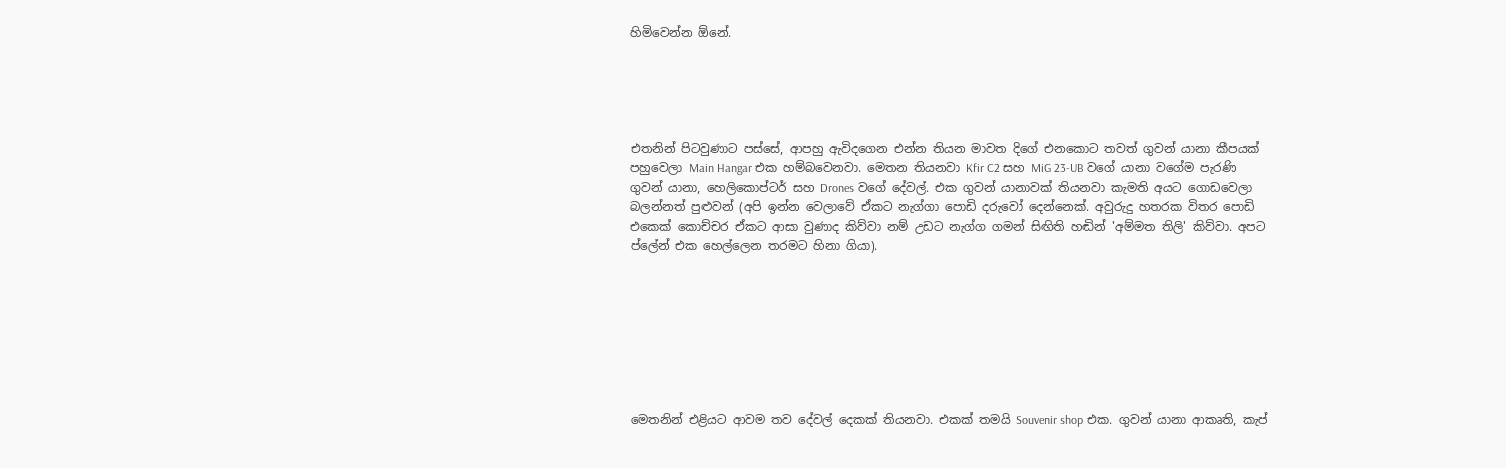හිමිවෙන්න ඕනේ.





එතනින් පිටවුණාට පස්සේ, ආපහු ඇවිදගෙන එන්න තියන මාවත දිගේ එනකොට තවත් ගුවන් යානා කීපයක් පහුවෙලා Main Hangar එක හම්බවෙනවා. මෙතන තියනවා Kfir C2 සහ MiG 23-UB වගේ යානා වගේම පැරණි ගුවන් යානා, හෙලිකොප්ටර් සහ Drones වගේ දේවල්. එක ගුවන් යානාවක් තියනවා කැමති අයට ගොඩවෙලා බලන්නත් පුළුවන් (අපි ඉන්න වෙලාවේ ඒකට නැග්ගා පොඩි දරුවෝ දෙන්නෙක්. අවුරුදු හතරක විතර පොඩි එකෙක් කොච්චර ඒකට ආසා වුණාද කිව්වා නම් උඩට නැග්ග ගමන් සිඟිති හඬින් 'අම්මත තිලි' කිව්වා. අපට ප්ලේන් එක හෙල්ලෙන තරමට හිනා ගියා).








මෙතනින් එළියට ආවම තව දේවල් දෙකක් තියනවා. එකක් තමයි Souvenir shop එක. ගුවන් යානා ආකෘති, කැප්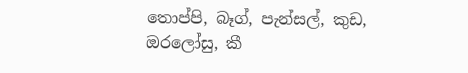තොප්පි, බෑග්, පැන්සල්, කුඩ, ඔරලෝසු, කී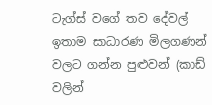ටැග්ස් වගේ තව දේවල් ඉතාම සාධාරණ මිලගණන් වලට ගන්න පුළුවන් (කාඩ් වලින්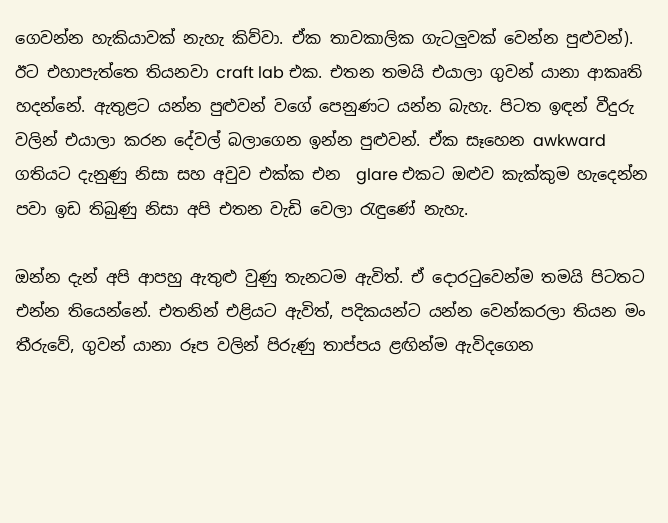ගෙවන්න හැකියාවක් නැහැ කිව්වා. ඒක තාවකාලික ගැටලුවක් වෙන්න පුළුවන්). ඊට එහාපැත්තෙ තියනවා craft lab එක. එතන තමයි එයාලා ගුවන් යානා ආකෘති හදන්නේ. ඇතුළට යන්න පුළුවන් වගේ පෙනුණට යන්න බැහැ. පිටත ඉඳන් වීදුරු වලින් එයාලා කරන දේවල් බලාගෙන ඉන්න පුළුවන්. ඒක සෑහෙන awkward ගතියට දැනුණු නිසා සහ අවුව එක්ක එන  glare එකට ඔළුව කැක්කුම හැදෙන්න පවා ඉඩ තිබුණු නිසා අපි එතන වැඩි වෙලා රැඳුණේ නැහැ.

ඔන්න දැන් අපි ආපහු ඇතුළු වුණු තැනටම ඇවිත්. ඒ දොරටුවෙන්ම තමයි පිටතට එන්න තියෙන්නේ. එතනින් එළියට ඇවිත්, පදිකයන්ට යන්න වෙන්කරලා තියන මං තීරුවේ, ගුවන් යානා රූප වලින් පිරුණු තාප්පය ළඟින්ම ඇවිදගෙන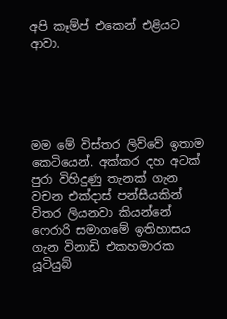අපි කෑම්ප් එකෙන් එළියට ආවා.





මම මේ විස්තර ලිව්වේ ඉතාම කෙටියෙන්. අක්කර දහ අටක් පුරා විහිදුණු තැනක් ගැන වචන එක්දාස් පන්සීයකින් විතර ලියනවා කියන්නේ ෆෙරාරි සමාගමේ ඉතිහාසය ගැන විනාඩි එකහමාරක යූටියුබ්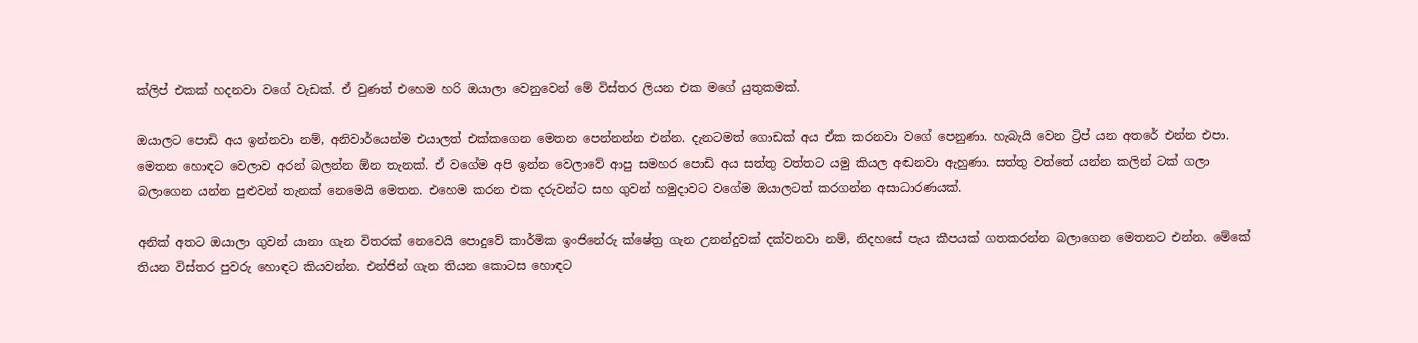ක්ලිප් එකක් හදනවා වගේ වැඩක්. ඒ වුණත් එහෙම හරි ඔයාලා වෙනුවෙන් මේ විස්තර ලියන එක මගේ යුතුකමක්.

ඔයාලට පොඩි අය ඉන්නවා නම්, අනිවාර්යෙන්ම එයාලත් එක්කගෙන මෙතන පෙන්නන්න එන්න. දැනටමත් ගොඩක් අය ඒක කරනවා වගේ පෙනුණා. හැබැයි වෙන ට්‍රිප් යන අතරේ එන්න එපා. මෙතන හොඳට වෙලාව අරන් බලන්න ඕන තැනක්. ඒ වගේම අපි ඉන්න වෙලාවේ ආපු සමහර පොඩි අය සත්තු වත්තට යමු කියල අඬනවා ඇහුණා. සත්තු වත්තේ යන්න කලින් ටක් ගලා බලාගෙන යන්න පුළුවන් තැනක් නෙමෙයි මෙතන. එහෙම කරන එක දරුවන්ට සහ ගුවන් හමුදාවට වගේම ඔයාලටත් කරගන්න අසාධාරණයක්.

අනික් අතට ඔයාලා ගුවන් යානා ගැන විතරක් නෙවෙයි පොදුවේ කාර්මික ඉංජිනේරු ක්ෂේත්‍ර ගැන උනන්දුවක් දක්වනවා නම්, නිදහසේ පැය කීපයක් ගතකරන්න බලාගෙන මෙතනට එන්න. මේකේ තියන විස්තර පුවරු හොඳට කියවන්න. එන්ජින් ගැන තියන කොටස හොඳට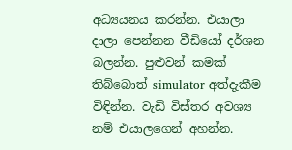අධ්‍යයනය කරන්න. එයාලා දාලා පෙන්නන වීඩියෝ දර්ශන බලන්න. පුළුවන් කමක් තිබ්බොත් simulator අත්දැකීම විඳින්න. වැඩි විස්තර අවශ්‍ය නම් එයාලගෙන් අහන්න.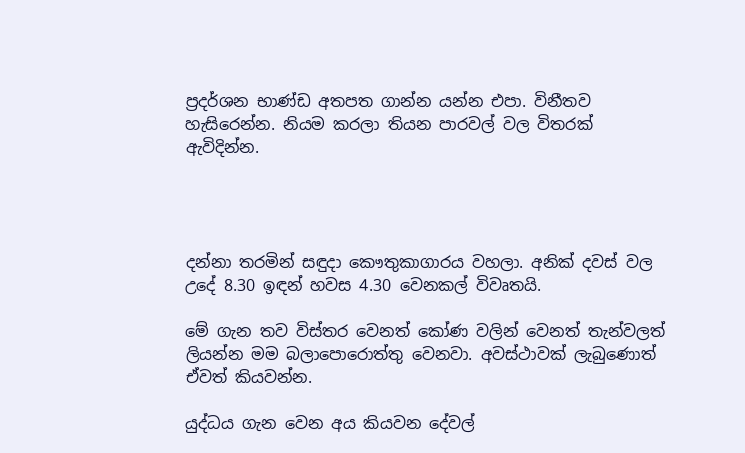ප්‍රදර්ශන භාණ්ඩ අතපත ගාන්න යන්න එපා. විනීතව හැසිරෙන්න. නියම කරලා තියන පාරවල් වල විතරක් ඇවිදින්න.




දන්නා තරමින් සඳුදා කෞතුකාගාරය වහලා. අනික් දවස් වල උදේ 8.30 ඉඳන් හවස 4.30 වෙනකල් විවෘතයි.

මේ ගැන තව විස්තර වෙනත් කෝණ වලින් වෙනත් තැන්වලත් ලියන්න මම බලාපොරොත්තු වෙනවා. අවස්ථාවක් ලැබුණොත් ඒවත් කියවන්න.

යුද්ධය ගැන වෙන අය කියවන දේවල්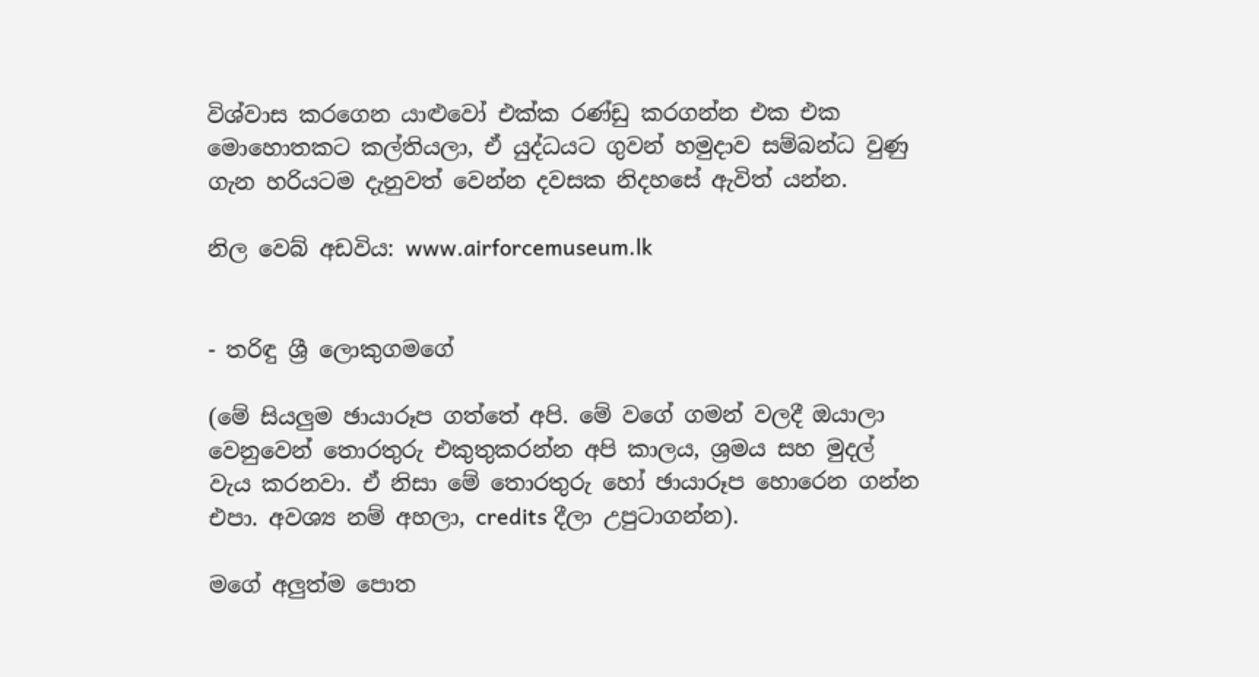විශ්වාස කරගෙන යාළුවෝ එක්ක රණ්ඩු කරගන්න එක එක මොහොතකට කල්තියලා, ඒ යුද්ධයට ගුවන් හමුදාව සම්බන්ධ වුණු ගැන හරියටම දැනුවත් වෙන්න දවසක නිදහසේ ඇවිත් යන්න.

නිල වෙබ් අඩවිය: www.airforcemuseum.lk


- තරිඳු ශ්‍රී ලොකුගමගේ

(මේ සියලුම ඡායාරූප ගත්තේ අපි. මේ වගේ ගමන් වලදී ඔයාලා වෙනුවෙන් තොරතුරු එකුතුකරන්න අපි කාලය, ශ්‍රමය සහ මුදල් වැය කරනවා. ඒ නිසා මේ තොරතුරු හෝ ඡායාරූප හොරෙන ගන්න එපා. අවශ්‍ය නම් අහලා, credits දීලා උපුටාගන්න).

මගේ අලුත්ම පොත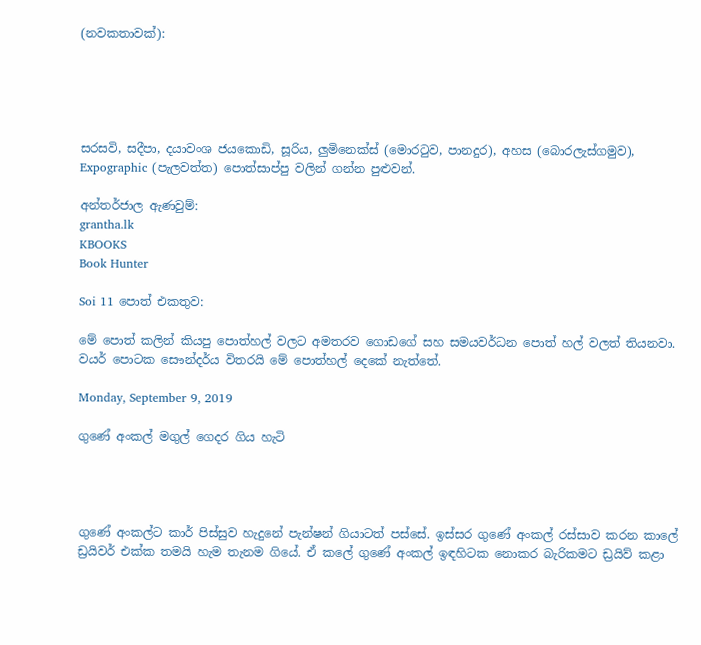(නවකතාවක්):





සරසවි, සදීපා, දයාවංශ ජයකොඩි, සූරිය, ලුමිනෙක්ස් (මොරටුව, පානදුර), අහස (බොරලැස්ගමුව), Expographic (පැලවත්ත) පොත්සාප්පු වලින් ගන්න පුළුවන්.

අන්තර්ජාල ඇණවුම්:
grantha.lk
KBOOKS
Book Hunter

Soi 11 පොත් එකතුව:

මේ පොත් කලින් කියපු පොත්හල් වලට අමතරව ගොඩගේ සහ සමයවර්ධන පොත් හල් වලත් තියනවා. වයර් පොටක සෞන්දර්ය විතරයි මේ පොත්හල් දෙකේ නැත්තේ.

Monday, September 9, 2019

ගුණේ අංකල් මගුල් ගෙදර ගිය හැටි




ගුණේ අංකල්ට කාර් පිස්සුව හැදුනේ පැන්ෂන් ගියාටත් පස්සේ. ඉස්සර ගුණේ අංකල් රස්සාව කරන කාලේ ඩ්‍රයිවර් එක්ක තමයි හැම තැනම ගියේ. ඒ කලේ ගුණේ අංකල් ඉඳහිටක නොකර බැරිකමට ඩ්‍රයිව් කළා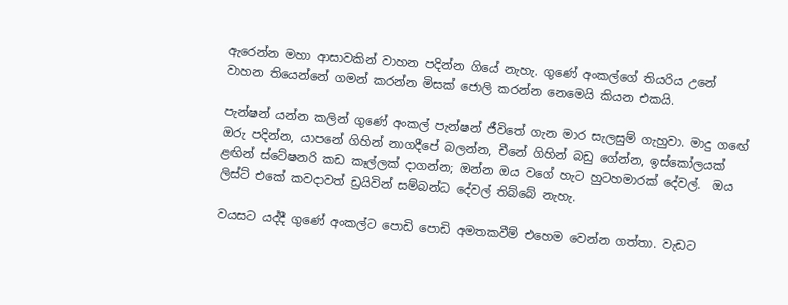ඇරෙන්න මහා ආසාවකින් වාහන පදින්න ගියේ නැහැ. ගුණේ අංකල්ගේ තියරිය උනේ වාහන තියෙන්නේ ගමන් කරන්න මිසක් ජොලි කරන්න නෙමෙයි කියන එකයි.

පැන්ෂන් යන්න කලින් ගුණේ අංකල් පැන්ෂන් ජීවිතේ ගැන මාර සැලසුම් ගැහුවා. මාදු ගඟේ ඔරු පදින්න, යාපනේ ගිහින් නාගදීපේ බලන්න, චීනේ ගිහින් බඩු ගේන්න, ඉස්කෝලයක් ළඟින් ස්ටේෂනරි කඩ කෑල්ලක් දාගන්න; ඔන්න ඔය වගේ හැට හුටහමාරක් දේවල්.  ඔය ලිස්ට් එකේ කවදාවත් ඩ්‍රයිවින් සම්බන්ධ දේවල් තිබ්බේ නැහැ.

වයසට යද්දී ගුණේ අංකල්ට පොඩි පොඩි අමතකවීම් එහෙම වෙන්න ගත්තා. වැඩට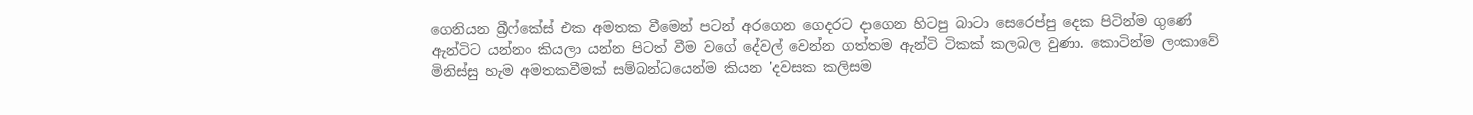ගෙනියන බ්‍රීෆ්කේස් එක අමතක වීමෙන් පටන් අරගෙන ගෙදරට දාගෙන හිටපු බාටා සෙරෙප්පු දෙක පිටින්ම ගුණේ ඇන්ටිට යන්නං කියලා යන්න පිටත් වීම වගේ දේවල් වෙන්න ගත්තම ඇන්ටි ටිකක් කලබල වුණා. කොටින්ම ලංකාවේ මිනිස්සු හැම අමතකවීමක් සම්බන්ධයෙන්ම කියන 'දවසක කලිසම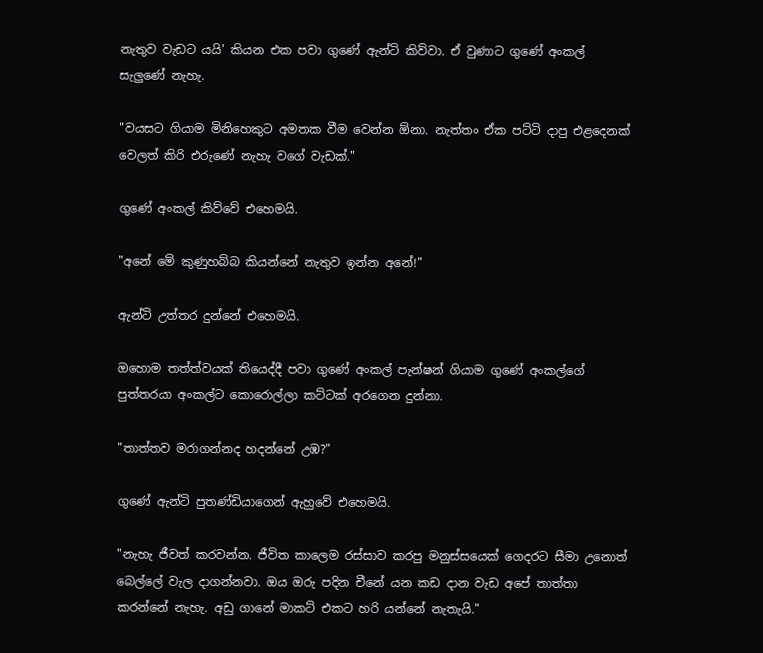නැතුව වැඩට යයි' කියන එක පවා ගුණේ ඇන්ටි කිව්වා. ඒ වුණාට ගුණේ අංකල් සැලුණේ නැහැ.

"වයසට ගියාම මිනිහෙකුට අමතක වීම වෙන්න ඕනා. නැත්තං ඒක පට්ටි දාපු එළදෙනක් වෙලත් කිරි එරුණේ නැහැ වගේ වැඩක්."

ගුණේ අංකල් කිව්වේ එහෙමයි.

"අනේ මේ කුණුහබ්බ කියන්නේ නැතුව ඉන්න අනේ!"

ඇන්ටි උත්තර දුන්නේ එහෙමයි.

ඔහොම තත්ත්වයක් තියෙද්දී පවා ගුණේ අංකල් පැන්ෂන් ගියාම ගුණේ අංකල්ගේ පුත්තරයා අංකල්ට කොරොල්ලා කට්ටක් අරගෙන දුන්නා.

"තාත්තව මරාගන්නද හදන්නේ උඹ?"

ගුණේ ඇන්ටි පුතණ්ඩියාගෙන් ඇහුවේ එහෙමයි.

"නැහැ ජීවත් කරවන්න. ජීවිත කාලෙම රස්සාව කරපු මනුස්සයෙක් ගෙදරට සීමා උනොත් බෙල්ලේ වැල දාගන්නවා. ඔය ඔරු පදින චීනේ යන කඩ දාන වැඩ අපේ තාත්තා කරන්නේ නැහැ. අඩු ගානේ මාකට් එකට හරි යන්නේ නැතැයි."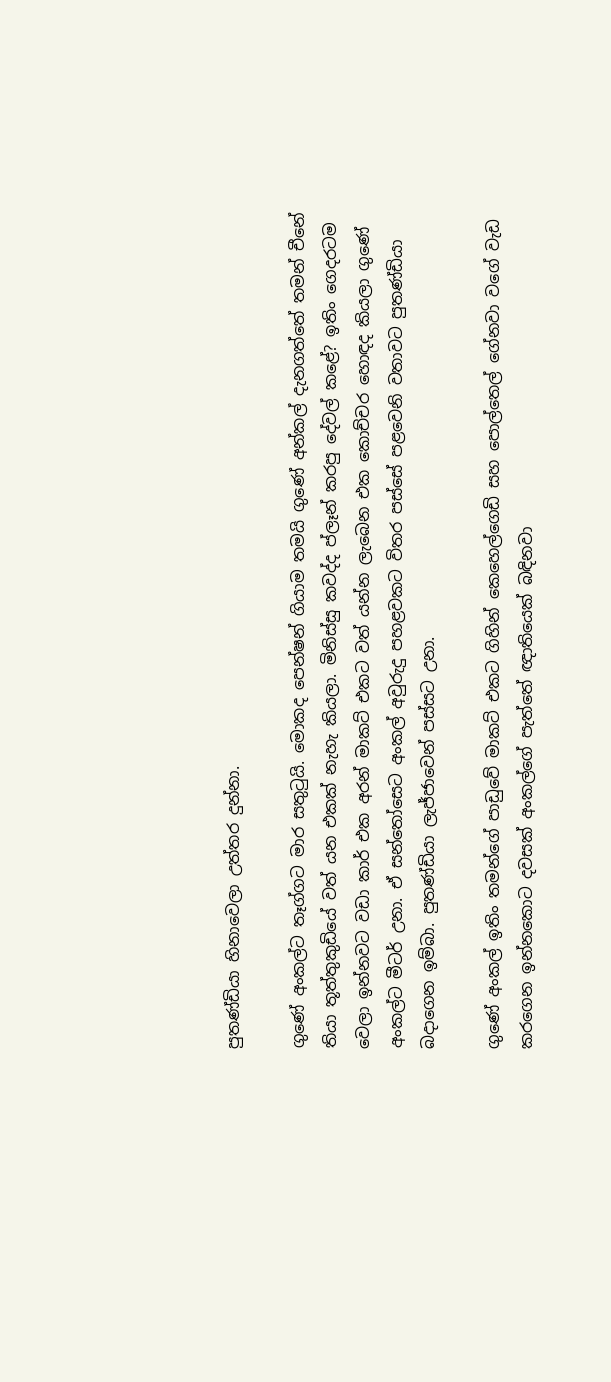පුතණ්ඩියා හිනාවෙලා උත්තර දුන්නා.

ගුණේ අංකල්ට තෑග්ගට මාර සතුටුයි. මොකද පෙන්ෂන් ගියාම තමයි ගුණේ අන්කල් දැනගත්තේ තමන් චීනේ තියා තූත්තුකුඩියේ වත් යන එකක් නැහැ කියලා. මිනිස්සු කවද්ද ප්ලෑන් කරපු දේවල් කළේ? ඉතිං ගෙදරටම වෙලා ඉන්නවට වඩා කාර් එක අරන් මාකට් එකට වත් යන්න ලැබෙන එක කොච්චර හොඳද කියලා ගුණේ අංකල්ට මීටර් උනා. ඒ සන්තෝසෙට අංකල් අවුරුදු පහළවකට විතර පස්සේ පළවෙනි වතාවට පුතණ්ඩියා බදාගෙන ඉම්බා. පුතණ්ඩියා ලැජ්ජාවෙන් පස්සට උනා.

ගුණේ අංකල් ඉතිං තමන්ගේ පාඩුවේ මාකට් එකට ගිහින් කෙහෙල්ගෙඩි සහ පොල්තෙල් ගේනවා වගේ වැඩ කරගෙන ඉන්නකොට දවසක් අංකල්ගේ පැත්තේ ඥාතියෙක් බඳිනවා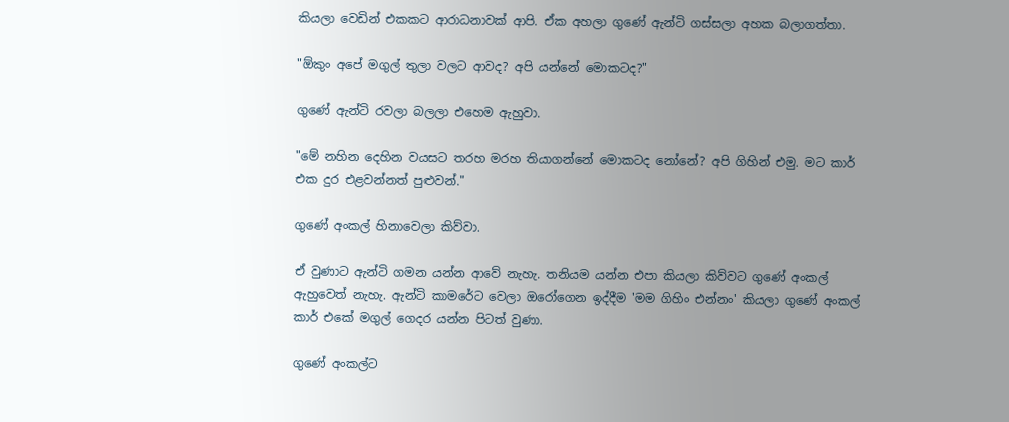කියලා වෙඩින් එකකට ආරාධනාවක් ආපි. ඒක අහලා ගුණේ ඇන්ටි ගස්සලා අහක බලාගත්තා.

"ඕකුං අපේ මගුල් තුලා වලට ආවද? අපි යන්නේ මොකටද?"

ගුණේ ඇන්ටි රවලා බලලා එහෙම ඇහුවා.

"මේ නහින දෙහින වයසට තරහ මරහ තියාගන්නේ මොකටද නෝනේ? අපි ගිහින් එමු. මට කාර් එක දුර එළවන්නත් පුළුවන්."

ගුණේ අංකල් හිනාවෙලා කිව්වා.

ඒ වුණාට ඇන්ටි ගමන යන්න ආවේ නැහැ. තනියම යන්න එපා කියලා කිව්වට ගුණේ අංකල් ඇහුවෙත් නැහැ. ඇන්ටි කාමරේට වෙලා ඔරෝගෙන ඉද්දීම 'මම ගිහිං එන්නං' කියලා ගුණේ අංකල් කාර් එකේ මගුල් ගෙදර යන්න පිටත් වුණා.

ගුණේ අංකල්ට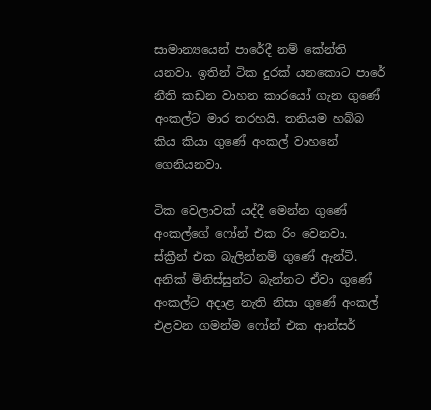සාමාන්‍යයෙන් පාරේදී නම් කේන්ති යනවා. ඉතින් ටික දුරක් යනකොට පාරේ නීති කඩන වාහන කාරයෝ ගැන ගුණේ අංකල්ට මාර තරහයි. තනියම හබ්බ කිය කියා ගුණේ අංකල් වාහනේ ගෙනියනවා.

ටික වෙලාවක් යද්දී මෙන්න ගුණේ අංකල්ගේ ෆෝන් එක රිං වෙනවා. ස්ක්‍රීන් එක බැලින්නම් ගුණේ ඇන්ටි. අනික් මිනිස්සුන්ට බැන්නට ඒවා ගුණේ අංකල්ට අදාළ නැති නිසා ගුණේ අංකල් එළවන ගමන්ම ෆෝන් එක ආන්සර්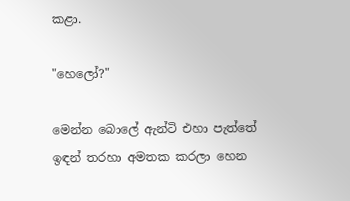කළා.

"හෙලෝ?"

මෙන්න බොලේ ඇන්ටි එහා පැත්තේ ඉඳන් තරහා අමතක කරලා හෙන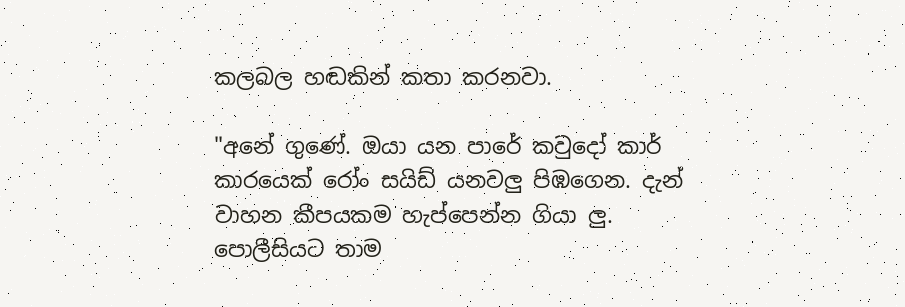කලබල හඬකින් කතා කරනවා.

"අනේ ගුණේ. ඔයා යන පාරේ කවුදෝ කාර් කාරයෙක් රෝං සයිඩ් යනවලු පිඹගෙන. දැන් වාහන කීපයකම හැප්පෙන්න ගියා ලු. පොලීසියට තාම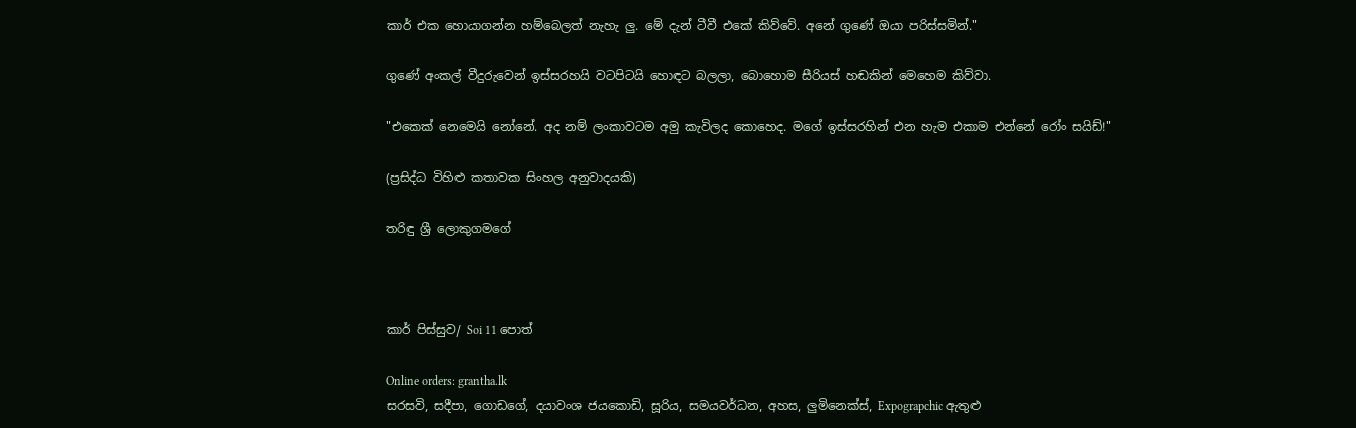කාර් එක හොයාගන්න හම්බෙලත් නැහැ ලු. මේ දැන් ටීවී එකේ කිව්වේ. අනේ ගුණේ ඔයා පරිස්සමින්."

ගුණේ අංකල් වීදුරුවෙන් ඉස්සරහයි වටපිටයි හොඳට බලලා, බොහොම සීරියස් හඬකින් මෙහෙම කිව්වා.

"එකෙක් නෙමෙයි නෝනේ. අද නම් ලංකාවටම අමු කැවිලද කොහෙද. මගේ ඉස්සරහින් එන හැම එකාම එන්නේ රෝං සයිඩ්!"

(ප්‍රසිද්ධ විහිළු කතාවක සිංහල අනුවාදයකි)

තරිඳු ශ්‍රී ලොකුගමගේ



කාර් පිස්සුව/ Soi 11 පොත්

Online orders: grantha.lk
සරසවි, සදීපා, ගොඩගේ, දයාවංශ ජයකොඩි, සූරිය, සමයවර්ධන, අහස, ලුමිනෙක්ස්, Expograpchic ඇතුළු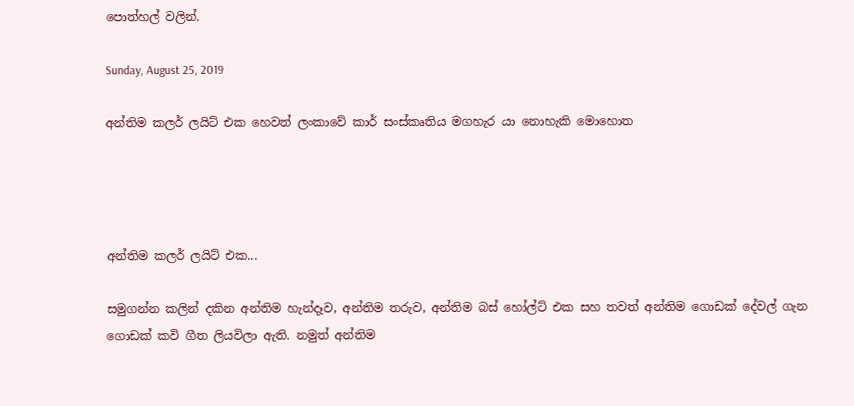පොත්හල් වලින්.

Sunday, August 25, 2019

අන්තිම කලර් ලයිට් එක හෙවත් ලංකාවේ කාර් සංස්කෘතිය මගහැර යා නොහැකි මොහොත




අන්තිම කලර් ලයිට් එක...

සමුගන්න කලින් දකින අන්තිම හැන්දෑව, අන්තිම තරුව, අන්තිම බස් හෝල්ට් එක සහ තවත් අන්තිම ගොඩක් දේවල් ගැන ගොඩක් කවි ගීත ලියවිලා ඇති. නමුත් අන්තිම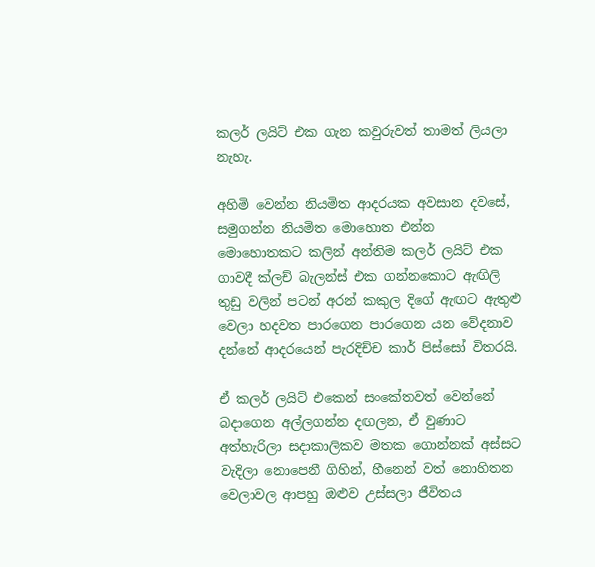කලර් ලයිට් එක ගැන කවුරුවත් තාමත් ලියලා නැහැ.

අහිමි වෙන්න නියමිත ආදරයක අවසාන දවසේ, සමුගන්න නියමිත මොහොත එන්න මොහොතකට කලින් අන්තිම කලර් ලයිට් එක ගාවදී ක්ලච් බැලන්ස් එක ගන්නකොට ඇඟිලි තුඩු වලින් පටන් අරන් කකුල දිගේ ඇඟට ඇතුළු වෙලා හදවත පාරගෙන පාරගෙන යන වේදනාව දන්නේ ආදරයෙන් පැරදිච්ච කාර් පිස්සෝ විතරයි.

ඒ කලර් ලයිට් එකෙන් සංකේතවත් වෙන්නේ බදාගෙන අල්ලගන්න දඟලන, ඒ වුණාට අත්හැරිලා සදාකාලිකව මතක ගොන්නක් අස්සට වැදිලා නොපෙනී ගිහින්, හීනෙන් වත් නොහිතන වෙලාවල ආපහු ඔළුව උස්සලා ජීවිතය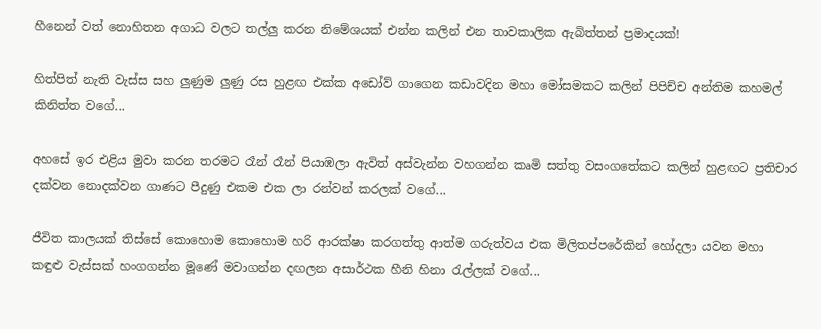හීනෙන් වත් නොහිතන අගාධ වලට තල්ලු කරන නිමේශයක් එන්න කලින් එන තාවකාලික ඇබිත්තන් ප්‍රමාදයක්!

හිත්පිත් නැති වැස්ස සහ ලුණුම ලුණු රස හුළඟ එක්ක අඩෝව් ගාගෙන කඩාවදින මහා මෝසමකට කලින් පිපිච්ච අන්තිම කහමල් කිනිත්ත වගේ...

අහසේ ඉර එළිය මුවා කරන තරමට රෑන් රෑන් පියාඹලා ඇවිත් අස්වැන්න වහගන්න කෘමි සත්තු වසංගතේකට කලින් හුළඟට ප්‍රතිචාර දක්වන නොදක්වන ගාණට පීදුණු එකම එක ලා රන්වන් කරලක් වගේ...

ජීවිත කාලයක් තිස්සේ කොහොම කොහොම හරි ආරක්ෂා කරගත්තු ආත්ම ගරුත්වය එක මිලිතප්පරේකින් හෝදලා යවන මහා කඳුළු වැස්සක් හංගගන්න මූණේ මවාගන්න දඟලන අසාර්ථක හීනි හිනා රැල්ලක් වගේ...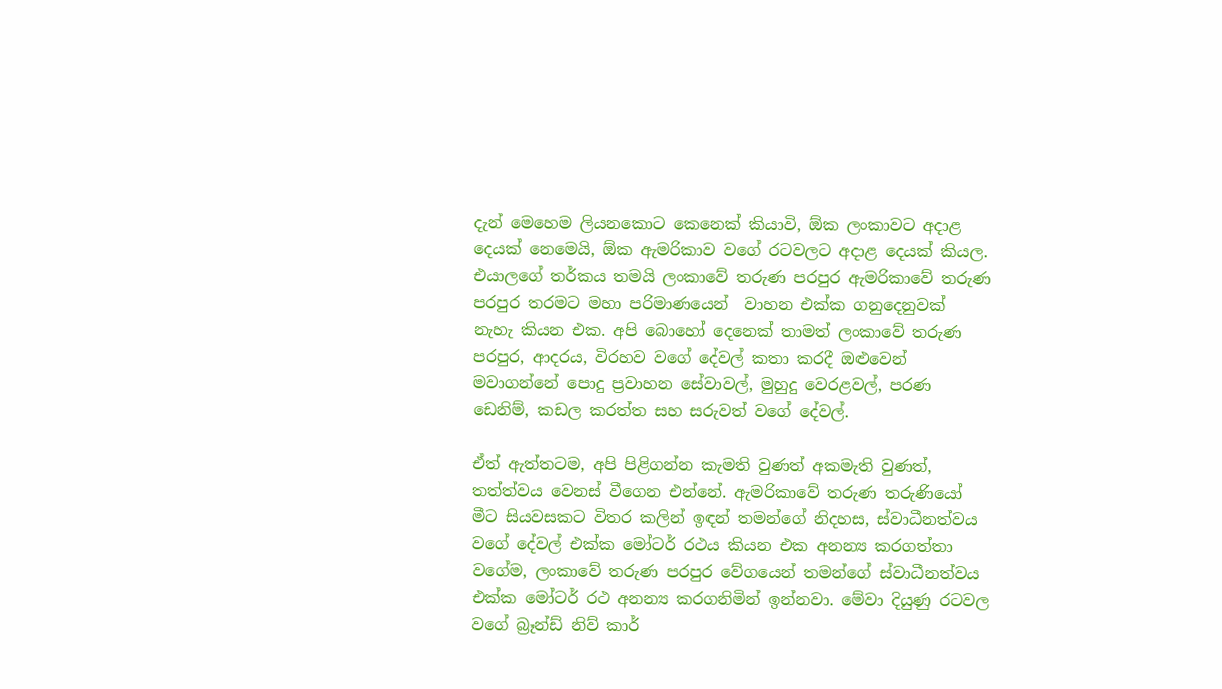දැන් මෙහෙම ලියනකොට කෙනෙක් කියාවි, ඕක ලංකාවට අදාළ දෙයක් නෙමෙයි, ඕක ඇමරිකාව වගේ රටවලට අදාළ දෙයක් කියල. එයාලගේ තර්කය තමයි ලංකාවේ තරුණ පරපුර ඇමරිකාවේ තරුණ පරපුර තරමට මහා පරිමාණයෙන්  වාහන එක්ක ගනුදෙනුවක්  නැහැ කියන එක. අපි බොහෝ දෙනෙක් තාමත් ලංකාවේ තරුණ පරපුර, ආදරය, විරහව වගේ දේවල් කතා කරදී ඔළුවෙන් මවාගන්නේ පොදු ප්‍රවාහන සේවාවල්, මුහුදු වෙරළවල්, පරණ ඩෙනිම්, කඩල කරත්ත සහ සරුවත් වගේ දේවල්.

ඒත් ඇත්තටම, අපි පිළිගන්න කැමති වුණත් අකමැති වුණත්, තත්ත්වය වෙනස් වීගෙන එන්නේ. ඇමරිකාවේ තරුණ තරුණියෝ මීට සියවසකට විතර කලින් ඉඳන් තමන්ගේ නිදහස, ස්වාධීනත්වය වගේ දේවල් එක්ක මෝටර් රථය කියන එක අනන්‍ය කරගත්තා වගේම, ලංකාවේ තරුණ පරපුර වේගයෙන් තමන්ගේ ස්වාධීනත්වය එක්ක මෝටර් රථ අනන්‍ය කරගනිමින් ඉන්නවා. මේවා දියුණු රටවල වගේ බ්‍රෑන්ඩ් නිව් කාර්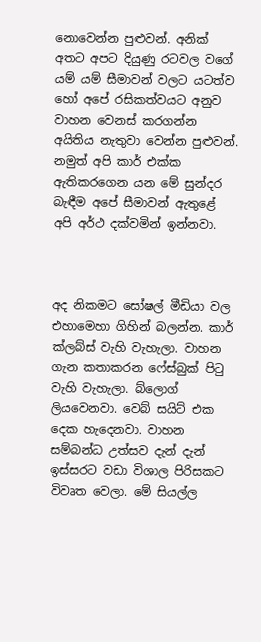නොවෙන්න පුළුවන්. අනික් අතට අපට දියුණු රටවල වගේ යම් යම් සීමාවන් වලට යටත්ව හෝ අපේ රසිකත්වයට අනුව වාහන වෙනස් කරගන්න අයිතිය නැතුවා වෙන්න පුළුවන්. නමුත් අපි කාර් එක්ක ඇතිකරගෙන යන මේ සුන්දර බැඳීම අපේ සීමාවන් ඇතුළේ අපි අර්ථ දක්වමින් ඉන්නවා.



අද නිකමට සෝෂල් මීඩියා වල එහාමෙහා ගිහින් බලන්න. කාර් ක්ලබ්ස් වැහි වැහැලා. වාහන ගැන කතාකරන ෆේස්බුක් පිටු වැහි වැහැලා. බ්ලොග් ලියවෙනවා. වෙබ් සයිට් එක දෙක හැදෙනවා. වාහන සම්බන්ධ උත්සව දැන් දැන් ඉස්සරට වඩා විශාල පිරිසකට විවෘත වෙලා. මේ සියල්ල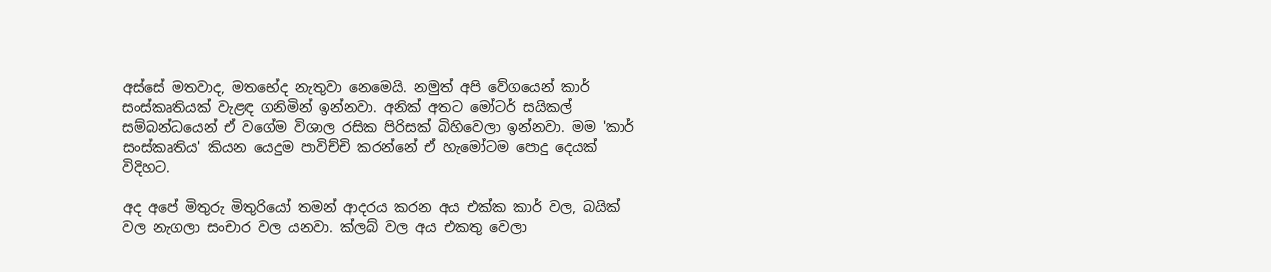අස්සේ මතවාද, මතභේද නැතුවා නෙමෙයි. නමුත් අපි වේගයෙන් කාර් සංස්කෘතියක් වැළඳ ගනිමින් ඉන්නවා. අනික් අතට මෝටර් සයිකල් සම්බන්ධයෙන් ඒ වගේම විශාල රසික පිරිසක් බිහිවෙලා ඉන්නවා. මම 'කාර් සංස්කෘතිය' කියන යෙදුම පාවිච්චි කරන්නේ ඒ හැමෝටම පොදු දෙයක් විදිහට.

අද අපේ මිතුරු මිතුරියෝ තමන් ආදරය කරන අය එක්ක කාර් වල, බයික් වල නැගලා සංචාර වල යනවා. ක්ලබ් වල අය එකතු වෙලා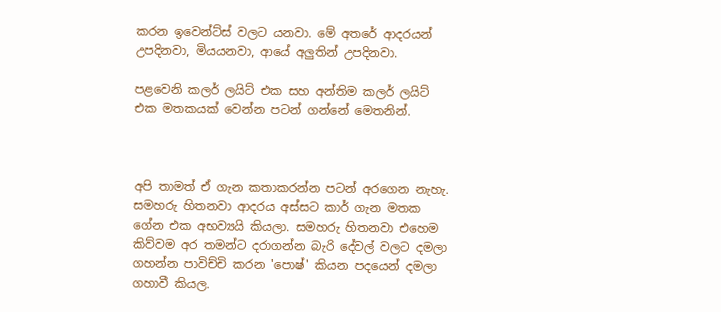කරන ඉවෙන්ට්ස් වලට යනවා. මේ අතරේ ආදරයන් උපදිනවා, මියයනවා, ආයේ අලුතින් උපදිනවා.

පළවෙනි කලර් ලයිට් එක සහ අන්තිම කලර් ලයිට් එක මතකයක් වෙන්න පටන් ගන්නේ මෙතනින්.



අපි තාමත් ඒ ගැන කතාකරන්න පටන් අරගෙන නැහැ. සමහරු හිතනවා ආදරය අස්සට කාර් ගැන මතක ගේන එක අභව්‍යයි කියලා. සමහරු හිතනවා එහෙම කිව්වම අර තමන්ට දරාගන්න බැරි දේවල් වලට දමලා ගහන්න පාවිච්චි කරන 'පොෂ්' කියන පදයෙන් දමලා ගහාවී කියල.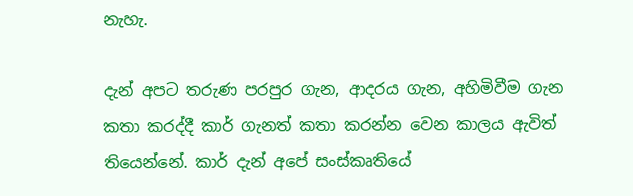නැහැ.

දැන් අපට තරුණ පරපුර ගැන, ආදරය ගැන, අහිමිවීම ගැන කතා කරද්දී කාර් ගැනත් කතා කරන්න වෙන කාලය ඇවිත් තියෙන්නේ. කාර් දැන් අපේ සංස්කෘතියේ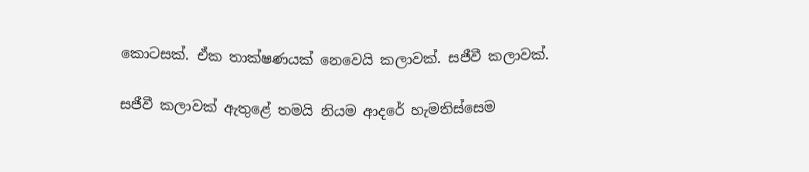කොටසක්. ඒක තාක්ෂණයක් නෙවෙයි කලාවක්. සජීවී කලාවක්.

සජීවී කලාවක් ඇතුළේ තමයි නියම ආදරේ හැමතිස්සෙම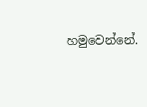හමුවෙන්නේ.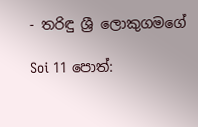- තරිඳු ශ්‍රී ලොකුගමගේ

Soi 11 පොත්: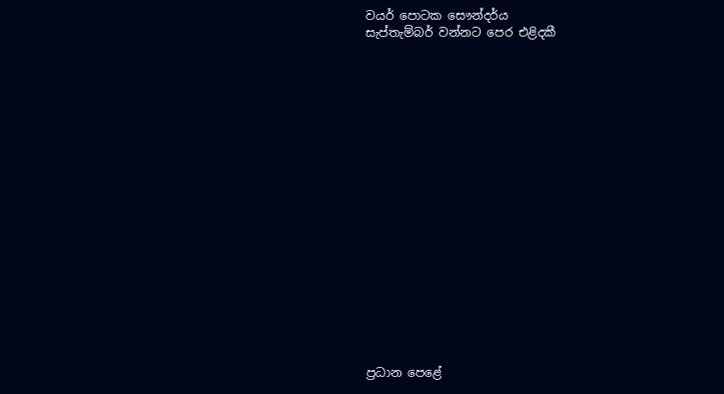වයර් පොටක සෞන්දර්ය
සැප්තැම්බර් වන්නට පෙර එළිදකී



















ප්‍රධාන පෙළේ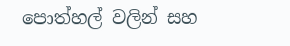පොත්හල් වලින් සහ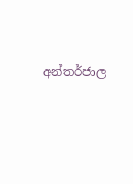අන්තර්ජාල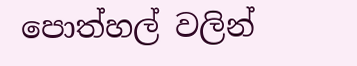පොත්හල් වලින්